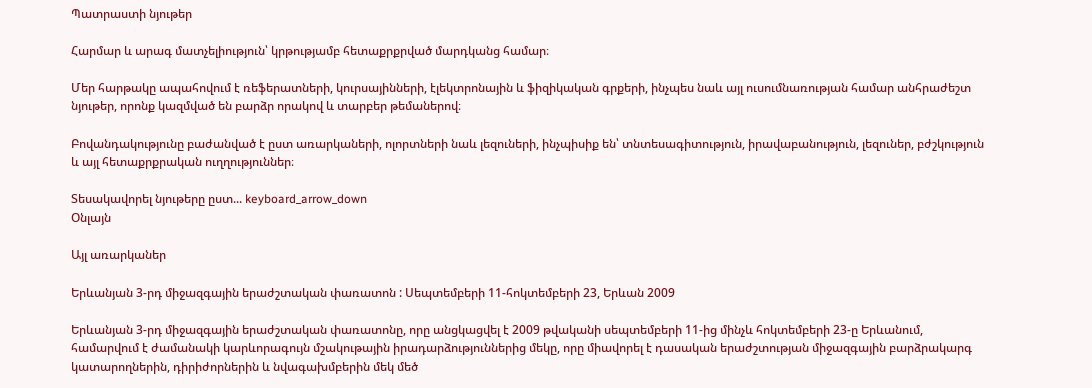Պատրաստի նյութեր

Հարմար և արագ մատչելիություն՝ կրթությամբ հետաքրքրված մարդկանց համար։

Մեր հարթակը ապահովում է ռեֆերատների, կուրսայինների, էլեկտրոնային և ֆիզիկական գրքերի, ինչպես նաև այլ ուսումնառության համար անհրաժեշտ նյութեր, որոնք կազմված են բարձր որակով և տարբեր թեմաներով։

Բովանդակությունը բաժանված է ըստ առարկաների, ոլորտների նաև լեզուների, ինչպիսիք են՝ տնտեսագիտություն, իրավաբանություն, լեզուներ, բժշկություն և այլ հետաքրքրական ուղղություններ։

Տեսակավորել նյութերը ըստ... keyboard_arrow_down
Օնլայն

Այլ առարկաներ

Երևանյան 3-րդ միջազգային երաժշտական փառատոն : Սեպտեմբերի 11-հոկտեմբերի 23, Երևան 2009

Երևանյան 3-րդ միջազգային երաժշտական փառատոնը, որը անցկացվել է 2009 թվականի սեպտեմբերի 11-ից մինչև հոկտեմբերի 23-ը Երևանում, համարվում է ժամանակի կարևորագույն մշակութային իրադարձություններից մեկը, որը միավորել է դասական երաժշտության միջազգային բարձրակարգ կատարողներին, դիրիժորներին և նվագախմբերին մեկ մեծ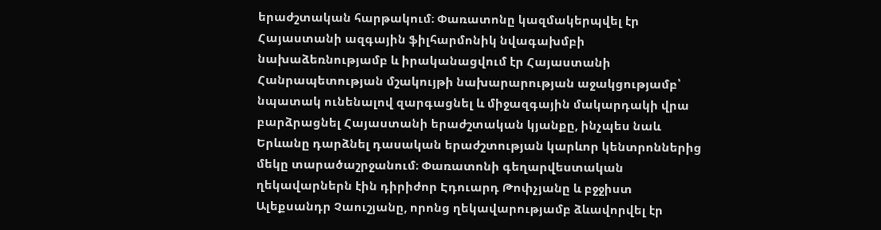երաժշտական հարթակում։ Փառատոնը կազմակերպվել էր Հայաստանի ազգային ֆիլհարմոնիկ նվագախմբի նախաձեռնությամբ և իրականացվում էր Հայաստանի Հանրապետության մշակույթի նախարարության աջակցությամբ՝ նպատակ ունենալով զարգացնել և միջազգային մակարդակի վրա բարձրացնել Հայաստանի երաժշտական կյանքը, ինչպես նաև Երևանը դարձնել դասական երաժշտության կարևոր կենտրոններից մեկը տարածաշրջանում։ Փառատոնի գեղարվեստական ղեկավարներն էին դիրիժոր Էդուարդ Թոփչյանը և բջջիստ Ալեքսանդր Չաուշյանը, որոնց ղեկավարությամբ ձևավորվել էր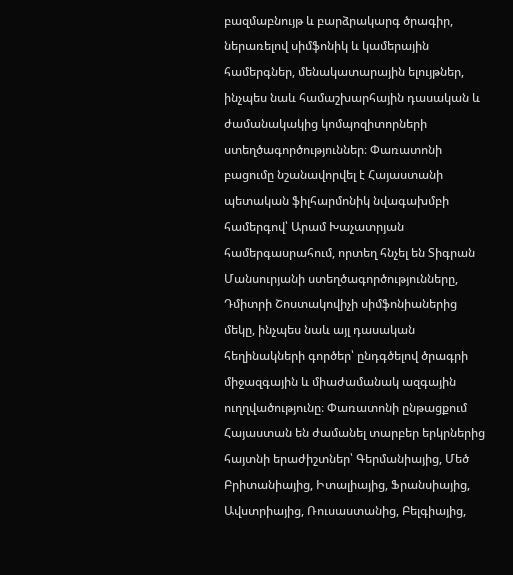բազմաբնույթ և բարձրակարգ ծրագիր, ներառելով սիմֆոնիկ և կամերային համերգներ, մենակատարային ելույթներ, ինչպես նաև համաշխարհային դասական և ժամանակակից կոմպոզիտորների ստեղծագործություններ։ Փառատոնի բացումը նշանավորվել է Հայաստանի պետական ֆիլհարմոնիկ նվագախմբի համերգով՝ Արամ Խաչատրյան համերգասրահում, որտեղ հնչել են Տիգրան Մանսուրյանի ստեղծագործությունները, Դմիտրի Շոստակովիչի սիմֆոնիաներից մեկը, ինչպես նաև այլ դասական հեղինակների գործեր՝ ընդգծելով ծրագրի միջազգային և միաժամանակ ազգային ուղղվածությունը։ Փառատոնի ընթացքում Հայաստան են ժամանել տարբեր երկրներից հայտնի երաժիշտներ՝ Գերմանիայից, Մեծ Բրիտանիայից, Իտալիայից, Ֆրանսիայից, Ավստրիայից, Ռուսաստանից, Բելգիայից,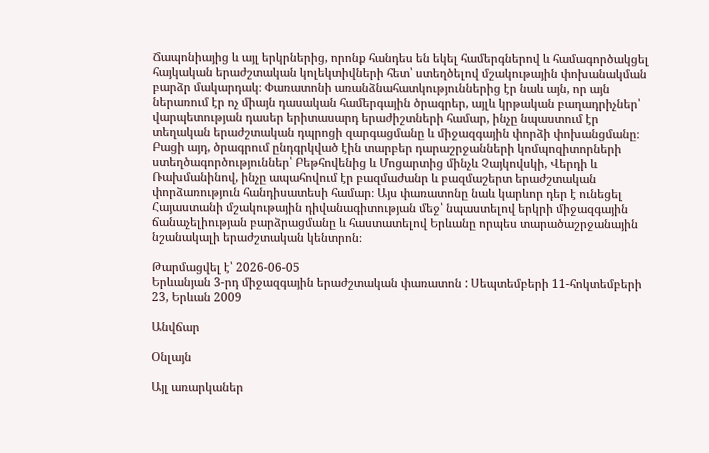Ճապոնիայից և այլ երկրներից, որոնք հանդես են եկել համերգներով և համագործակցել հայկական երաժշտական կոլեկտիվների հետ՝ ստեղծելով մշակութային փոխանակման բարձր մակարդակ։ Փառատոնի առանձնահատկություններից էր նաև այն, որ այն ներառում էր ոչ միայն դասական համերգային ծրագրեր, այլև կրթական բաղադրիչներ՝ վարպետության դասեր երիտասարդ երաժիշտների համար, ինչը նպաստում էր տեղական երաժշտական դպրոցի զարգացմանը և միջազգային փորձի փոխանցմանը։ Բացի այդ, ծրագրում ընդգրկված էին տարբեր դարաշրջանների կոմպոզիտորների ստեղծագործություններ՝ Բեթհովենից և Մոցարտից մինչև Չայկովսկի, Վերդի և Ռախմանինով, ինչը ապահովում էր բազմաժանր և բազմաշերտ երաժշտական փորձառություն հանդիսատեսի համար։ Այս փառատոնը նաև կարևոր դեր է ունեցել Հայաստանի մշակութային դիվանագիտության մեջ՝ նպաստելով երկրի միջազգային ճանաչելիության բարձրացմանը և հաստատելով Երևանը որպես տարածաշրջանային նշանակալի երաժշտական կենտրոն։

Թարմացվել է՝ 2026-06-05
Երևանյան 3-րդ միջազգային երաժշտական փառատոն : Սեպտեմբերի 11-հոկտեմբերի 23, Երևան 2009

Անվճար

Օնլայն

Այլ առարկաներ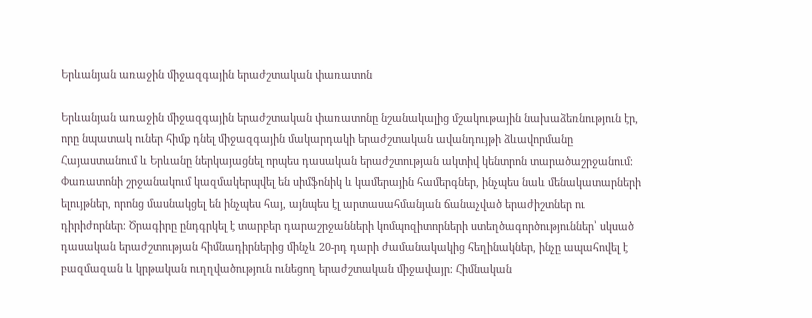Երևանյան առաջին միջազգային երաժշտական փառատոն

Երևանյան առաջին միջազգային երաժշտական փառատոնը նշանակալից մշակութային նախաձեռնություն էր, որը նպատակ ուներ հիմք դնել միջազգային մակարդակի երաժշտական ավանդույթի ձևավորմանը Հայաստանում և Երևանը ներկայացնել որպես դասական երաժշտության ակտիվ կենտրոն տարածաշրջանում։ Փառատոնի շրջանակում կազմակերպվել են սիմֆոնիկ և կամերային համերգներ, ինչպես նաև մենակատարների ելույթներ, որոնց մասնակցել են ինչպես հայ, այնպես էլ արտասահմանյան ճանաչված երաժիշտներ ու դիրիժորներ։ Ծրագիրը ընդգրկել է տարբեր դարաշրջանների կոմպոզիտորների ստեղծագործություններ՝ սկսած դասական երաժշտության հիմնադիրներից մինչև 20-րդ դարի ժամանակակից հեղինակներ, ինչը ապահովել է բազմազան և կրթական ուղղվածություն ունեցող երաժշտական միջավայր։ Հիմնական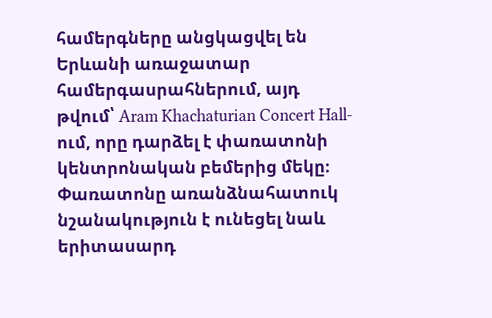համերգները անցկացվել են Երևանի առաջատար համերգասրահներում, այդ թվում՝ Aram Khachaturian Concert Hall-ում, որը դարձել է փառատոնի կենտրոնական բեմերից մեկը։ Փառատոնը առանձնահատուկ նշանակություն է ունեցել նաև երիտասարդ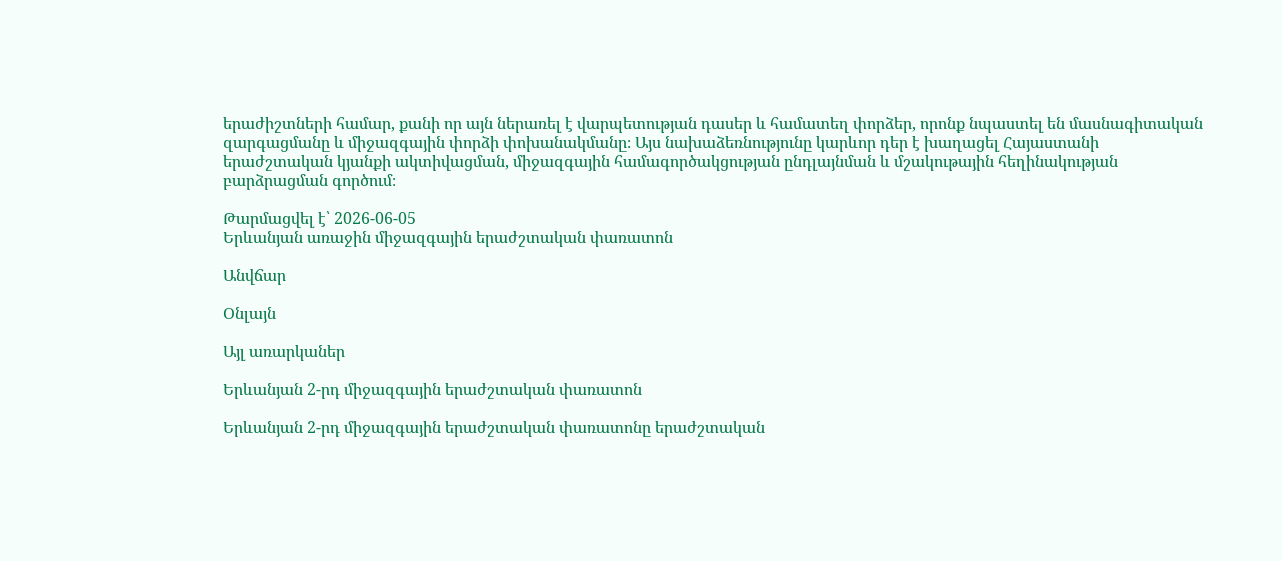երաժիշտների համար, քանի որ այն ներառել է վարպետության դասեր և համատեղ փորձեր, որոնք նպաստել են մասնագիտական զարգացմանը և միջազգային փորձի փոխանակմանը։ Այս նախաձեռնությունը կարևոր դեր է խաղացել Հայաստանի երաժշտական կյանքի ակտիվացման, միջազգային համագործակցության ընդլայնման և մշակութային հեղինակության բարձրացման գործում։

Թարմացվել է՝ 2026-06-05
Երևանյան առաջին միջազգային երաժշտական փառատոն

Անվճար

Օնլայն

Այլ առարկաներ

Երևանյան 2-րդ միջազգային երաժշտական փառատոն

Երևանյան 2-րդ միջազգային երաժշտական փառատոնը երաժշտական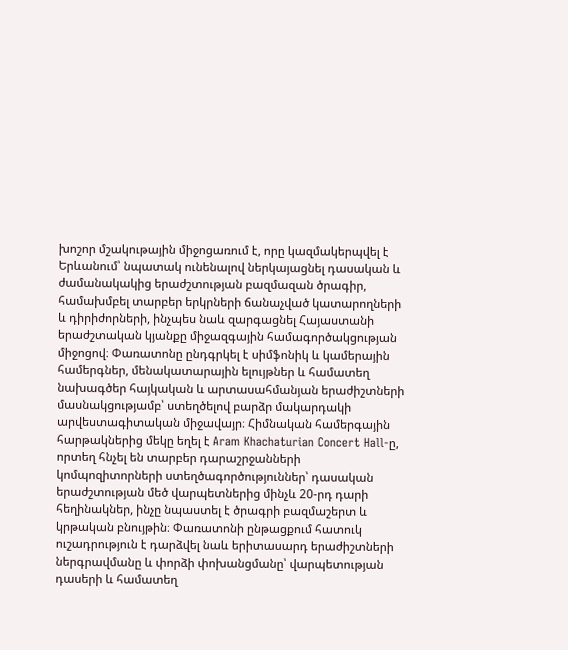խոշոր մշակութային միջոցառում է, որը կազմակերպվել է Երևանում՝ նպատակ ունենալով ներկայացնել դասական և ժամանակակից երաժշտության բազմազան ծրագիր, համախմբել տարբեր երկրների ճանաչված կատարողների և դիրիժորների, ինչպես նաև զարգացնել Հայաստանի երաժշտական կյանքը միջազգային համագործակցության միջոցով։ Փառատոնը ընդգրկել է սիմֆոնիկ և կամերային համերգներ, մենակատարային ելույթներ և համատեղ նախագծեր հայկական և արտասահմանյան երաժիշտների մասնակցությամբ՝ ստեղծելով բարձր մակարդակի արվեստագիտական միջավայր։ Հիմնական համերգային հարթակներից մեկը եղել է Aram Khachaturian Concert Hall-ը, որտեղ հնչել են տարբեր դարաշրջանների կոմպոզիտորների ստեղծագործություններ՝ դասական երաժշտության մեծ վարպետներից մինչև 20-րդ դարի հեղինակներ, ինչը նպաստել է ծրագրի բազմաշերտ և կրթական բնույթին։ Փառատոնի ընթացքում հատուկ ուշադրություն է դարձվել նաև երիտասարդ երաժիշտների ներգրավմանը և փորձի փոխանցմանը՝ վարպետության դասերի և համատեղ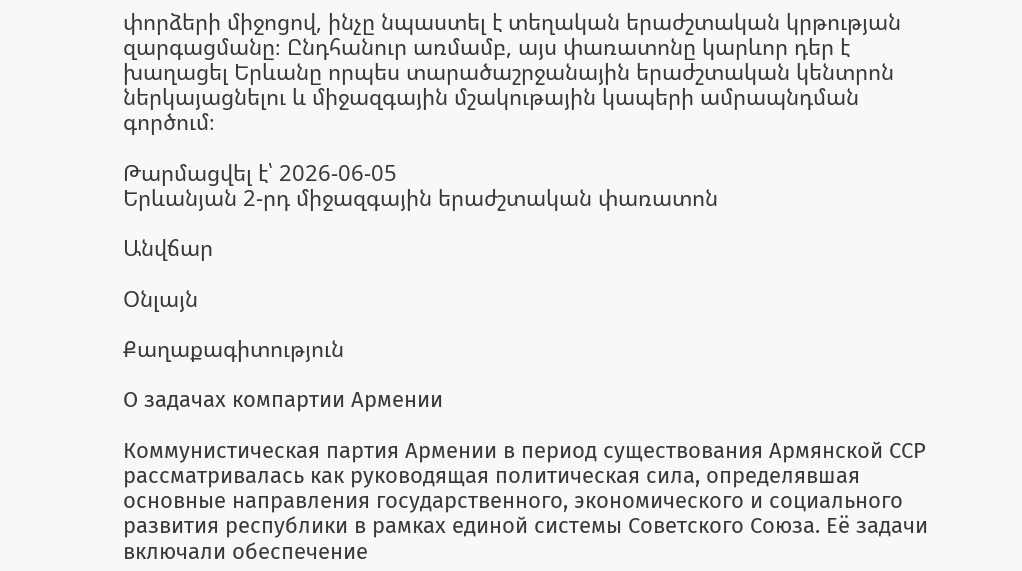փորձերի միջոցով, ինչը նպաստել է տեղական երաժշտական կրթության զարգացմանը։ Ընդհանուր առմամբ, այս փառատոնը կարևոր դեր է խաղացել Երևանը որպես տարածաշրջանային երաժշտական կենտրոն ներկայացնելու և միջազգային մշակութային կապերի ամրապնդման գործում։

Թարմացվել է՝ 2026-06-05
Երևանյան 2-րդ միջազգային երաժշտական փառատոն

Անվճար

Օնլայն

Քաղաքագիտություն

О задачах компартии Армении

Коммунистическая партия Армении в период существования Армянской ССР рассматривалась как руководящая политическая сила, определявшая основные направления государственного, экономического и социального развития республики в рамках единой системы Советского Союза. Её задачи включали обеспечение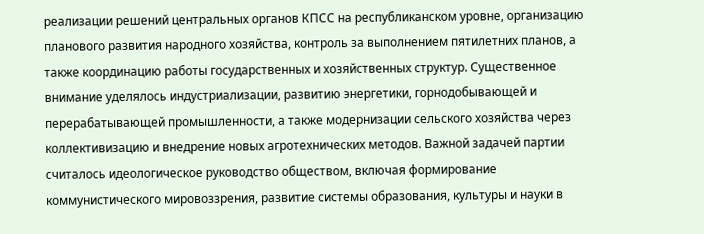реализации решений центральных органов КПСС на республиканском уровне, организацию планового развития народного хозяйства, контроль за выполнением пятилетних планов, а также координацию работы государственных и хозяйственных структур. Существенное внимание уделялось индустриализации, развитию энергетики, горнодобывающей и перерабатывающей промышленности, а также модернизации сельского хозяйства через коллективизацию и внедрение новых агротехнических методов. Важной задачей партии считалось идеологическое руководство обществом, включая формирование коммунистического мировоззрения, развитие системы образования, культуры и науки в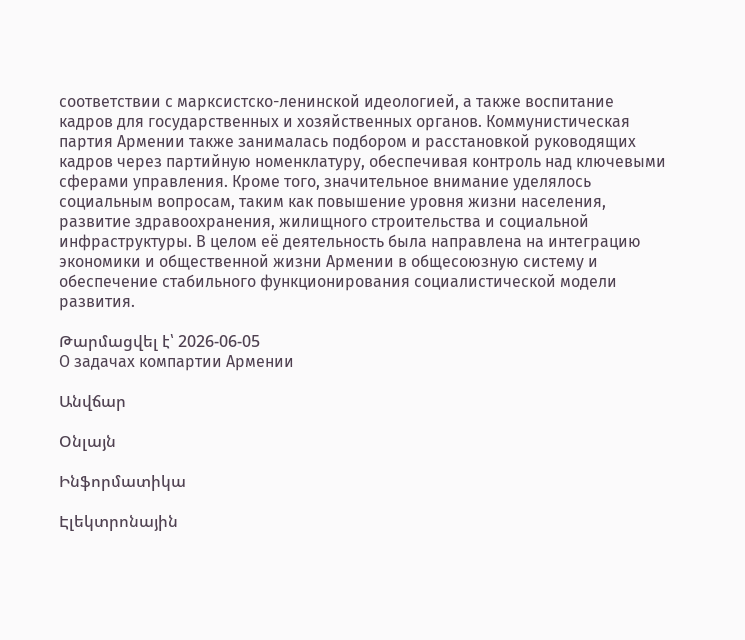соответствии с марксистско-ленинской идеологией, а также воспитание кадров для государственных и хозяйственных органов. Коммунистическая партия Армении также занималась подбором и расстановкой руководящих кадров через партийную номенклатуру, обеспечивая контроль над ключевыми сферами управления. Кроме того, значительное внимание уделялось социальным вопросам, таким как повышение уровня жизни населения, развитие здравоохранения, жилищного строительства и социальной инфраструктуры. В целом её деятельность была направлена на интеграцию экономики и общественной жизни Армении в общесоюзную систему и обеспечение стабильного функционирования социалистической модели развития.

Թարմացվել է՝ 2026-06-05
О задачах компартии Армении

Անվճար

Օնլայն

Ինֆորմատիկա

Էլեկտրոնային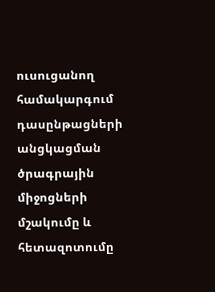ուսուցանող համակարգում դասընթացների անցկացման ծրագրային միջոցների մշակումը և հետազոտումը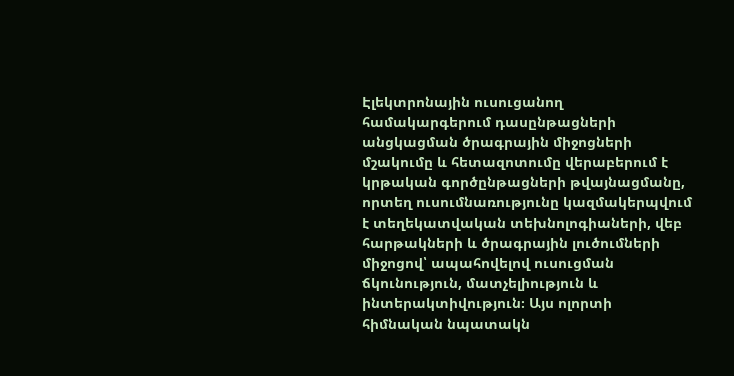Էլեկտրոնային ուսուցանող համակարգերում դասընթացների անցկացման ծրագրային միջոցների մշակումը և հետազոտումը վերաբերում է կրթական գործընթացների թվայնացմանը, որտեղ ուսումնառությունը կազմակերպվում է տեղեկատվական տեխնոլոգիաների, վեբ հարթակների և ծրագրային լուծումների միջոցով՝ ապահովելով ուսուցման ճկունություն, մատչելիություն և ինտերակտիվություն։ Այս ոլորտի հիմնական նպատակն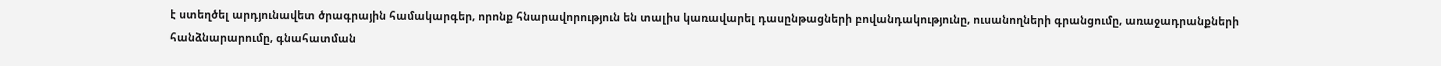է ստեղծել արդյունավետ ծրագրային համակարգեր, որոնք հնարավորություն են տալիս կառավարել դասընթացների բովանդակությունը, ուսանողների գրանցումը, առաջադրանքների հանձնարարումը, գնահատման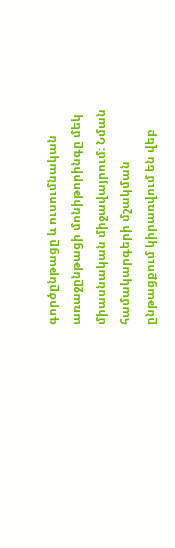գործընթացը և ուսումնական առաջընթացի մոնիթորինգը մեկ միասնական միջավայրում։ Նման համակարգերի մշակման ընթացքում կիրառվում են վեբ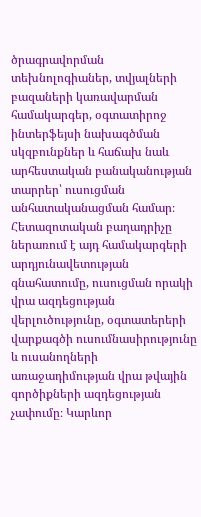ծրագրավորման տեխնոլոգիաներ, տվյալների բազաների կառավարման համակարգեր, օգտատիրոջ ինտերֆեյսի նախագծման սկզբունքներ և հաճախ նաև արհեստական բանականության տարրեր՝ ուսուցման անհատականացման համար։ Հետազոտական բաղադրիչը ներառում է այդ համակարգերի արդյունավետության գնահատումը, ուսուցման որակի վրա ազդեցության վերլուծությունը, օգտատերերի վարքագծի ուսումնասիրությունը և ուսանողների առաջադիմության վրա թվային գործիքների ազդեցության չափումը։ Կարևոր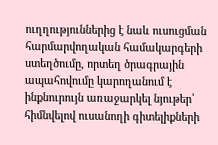ուղղություններից է նաև ուսուցման հարմարվողական համակարգերի ստեղծումը, որտեղ ծրագրային ապահովումը կարողանում է ինքնուրույն առաջարկել նյութեր՝ հիմնվելով ուսանողի գիտելիքների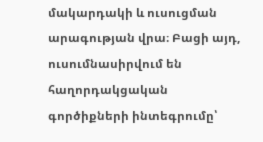մակարդակի և ուսուցման արագության վրա։ Բացի այդ, ուսումնասիրվում են հաղորդակցական գործիքների ինտեգրումը՝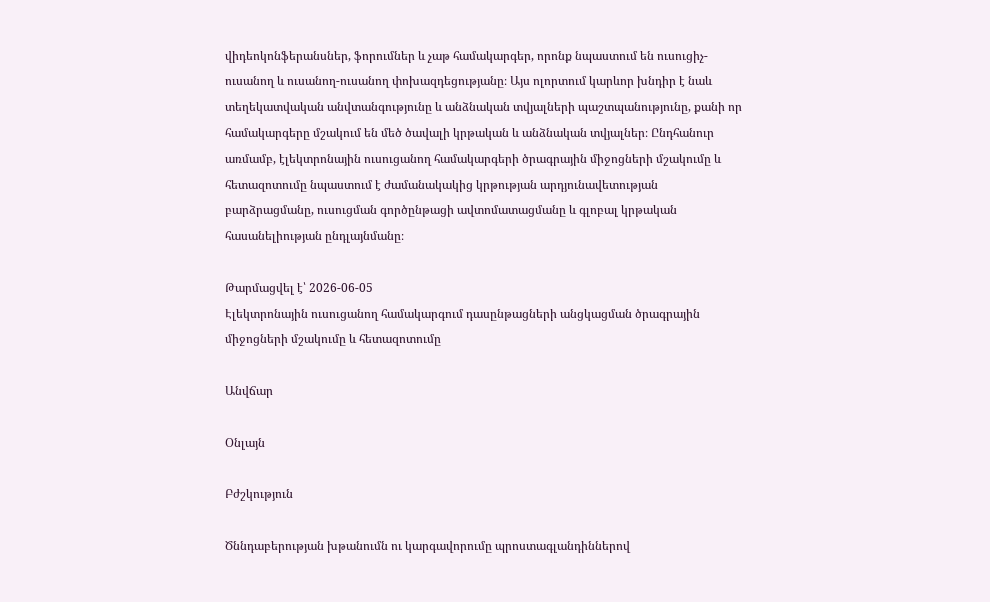վիդեոկոնֆերանսներ, ֆորումներ և չաթ համակարգեր, որոնք նպաստում են ուսուցիչ-ուսանող և ուսանող-ուսանող փոխազդեցությանը։ Այս ոլորտում կարևոր խնդիր է նաև տեղեկատվական անվտանգությունը և անձնական տվյալների պաշտպանությունը, քանի որ համակարգերը մշակում են մեծ ծավալի կրթական և անձնական տվյալներ։ Ընդհանուր առմամբ, էլեկտրոնային ուսուցանող համակարգերի ծրագրային միջոցների մշակումը և հետազոտումը նպաստում է ժամանակակից կրթության արդյունավետության բարձրացմանը, ուսուցման գործընթացի ավտոմատացմանը և գլոբալ կրթական հասանելիության ընդլայնմանը։

Թարմացվել է՝ 2026-06-05
Էլեկտրոնային ուսուցանող համակարգում դասընթացների անցկացման ծրագրային միջոցների մշակումը և հետազոտումը

Անվճար

Օնլայն

Բժշկություն

Ծննդաբերության խթանումն ու կարգավորումը պրոստագլանդիններով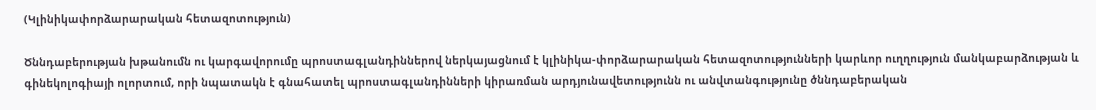(Կլինիկափորձարարական հետազոտություն)

Ծննդաբերության խթանումն ու կարգավորումը պրոստագլանդիններով ներկայացնում է կլինիկա-փորձարարական հետազոտությունների կարևոր ուղղություն մանկաբարձության և գինեկոլոգիայի ոլորտում, որի նպատակն է գնահատել պրոստագլանդինների կիրառման արդյունավետությունն ու անվտանգությունը ծննդաբերական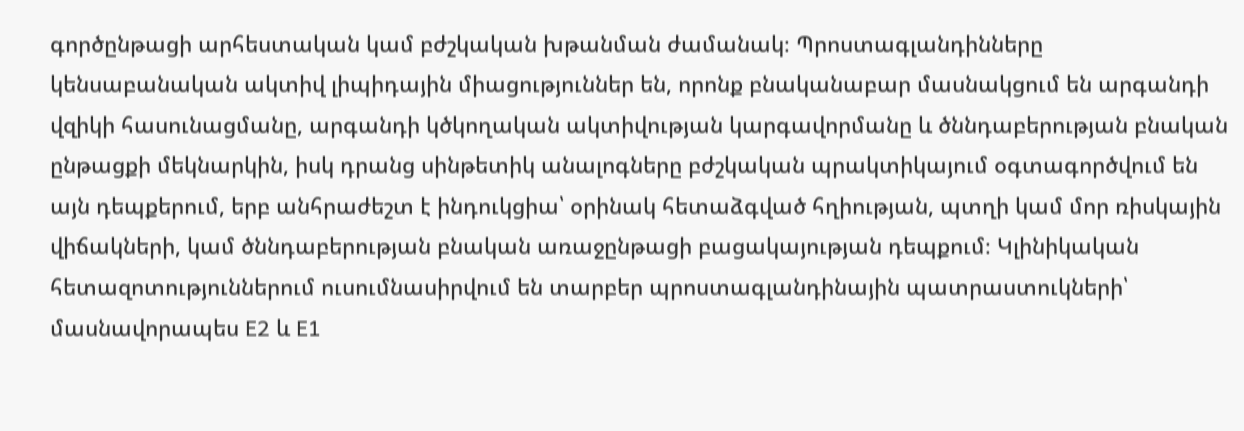գործընթացի արհեստական կամ բժշկական խթանման ժամանակ։ Պրոստագլանդինները կենսաբանական ակտիվ լիպիդային միացություններ են, որոնք բնականաբար մասնակցում են արգանդի վզիկի հասունացմանը, արգանդի կծկողական ակտիվության կարգավորմանը և ծննդաբերության բնական ընթացքի մեկնարկին, իսկ դրանց սինթետիկ անալոգները բժշկական պրակտիկայում օգտագործվում են այն դեպքերում, երբ անհրաժեշտ է ինդուկցիա՝ օրինակ հետաձգված հղիության, պտղի կամ մոր ռիսկային վիճակների, կամ ծննդաբերության բնական առաջընթացի բացակայության դեպքում։ Կլինիկական հետազոտություններում ուսումնասիրվում են տարբեր պրոստագլանդինային պատրաստուկների՝ մասնավորապես E2 և E1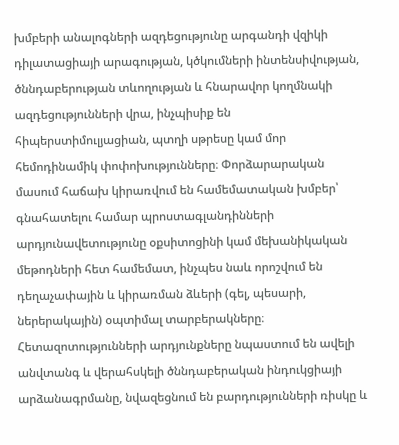խմբերի անալոգների ազդեցությունը արգանդի վզիկի դիլատացիայի արագության, կծկումների ինտենսիվության, ծննդաբերության տևողության և հնարավոր կողմնակի ազդեցությունների վրա, ինչպիսիք են հիպերստիմուլյացիան, պտղի սթրեսը կամ մոր հեմոդինամիկ փոփոխությունները։ Փորձարարական մասում հաճախ կիրառվում են համեմատական խմբեր՝ գնահատելու համար պրոստագլանդինների արդյունավետությունը օքսիտոցինի կամ մեխանիկական մեթոդների հետ համեմատ, ինչպես նաև որոշվում են դեղաչափային և կիրառման ձևերի (գել, պեսարի, ներերակային) օպտիմալ տարբերակները։ Հետազոտությունների արդյունքները նպաստում են ավելի անվտանգ և վերահսկելի ծննդաբերական ինդուկցիայի արձանագրմանը, նվազեցնում են բարդությունների ռիսկը և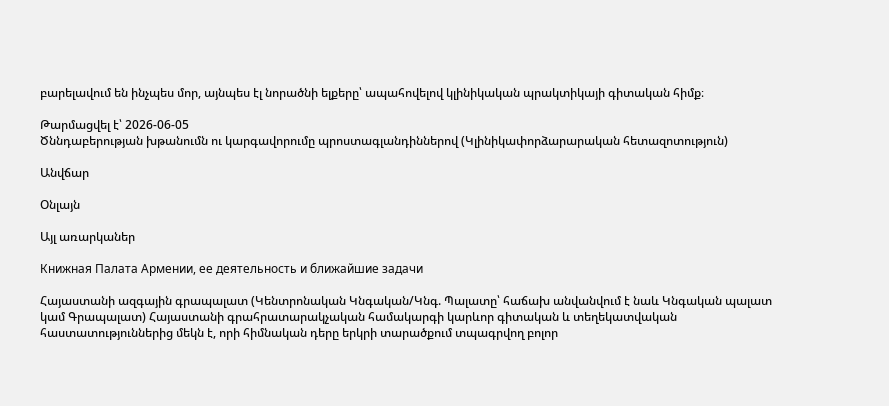բարելավում են ինչպես մոր, այնպես էլ նորածնի ելքերը՝ ապահովելով կլինիկական պրակտիկայի գիտական հիմք։

Թարմացվել է՝ 2026-06-05
Ծննդաբերության խթանումն ու կարգավորումը պրոստագլանդիններով (Կլինիկափորձարարական հետազոտություն)

Անվճար

Օնլայն

Այլ առարկաներ

Книжная Палата Армении, ее деятельность и ближайшие задачи

Հայաստանի ազգային գրապալատ (Կենտրոնական Կնգական/Կնգ. Պալատը՝ հաճախ անվանվում է նաև Կնգական պալատ կամ Գրապալատ) Հայաստանի գրահրատարակչական համակարգի կարևոր գիտական և տեղեկատվական հաստատություններից մեկն է, որի հիմնական դերը երկրի տարածքում տպագրվող բոլոր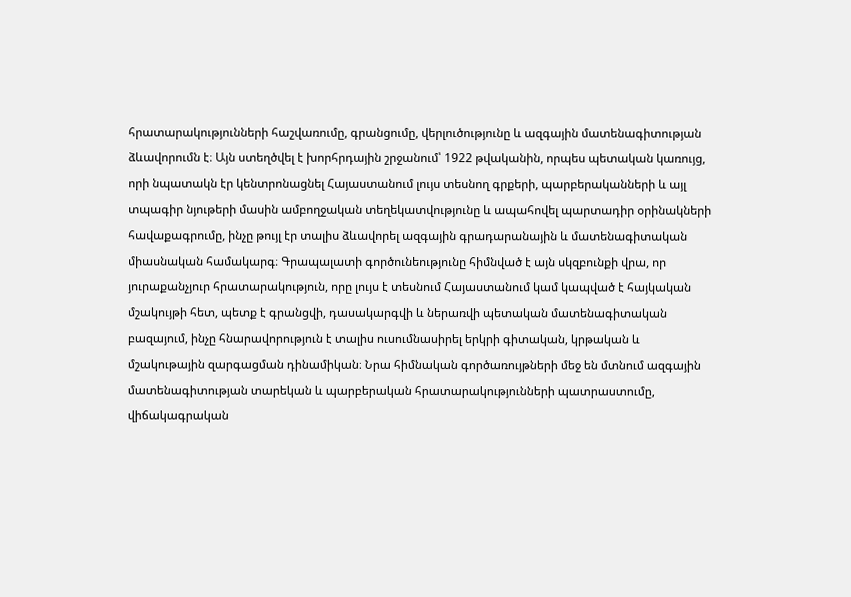հրատարակությունների հաշվառումը, գրանցումը, վերլուծությունը և ազգային մատենագիտության ձևավորումն է։ Այն ստեղծվել է խորհրդային շրջանում՝ 1922 թվականին, որպես պետական կառույց, որի նպատակն էր կենտրոնացնել Հայաստանում լույս տեսնող գրքերի, պարբերականների և այլ տպագիր նյութերի մասին ամբողջական տեղեկատվությունը և ապահովել պարտադիր օրինակների հավաքագրումը, ինչը թույլ էր տալիս ձևավորել ազգային գրադարանային և մատենագիտական միասնական համակարգ։ Գրապալատի գործունեությունը հիմնված է այն սկզբունքի վրա, որ յուրաքանչյուր հրատարակություն, որը լույս է տեսնում Հայաստանում կամ կապված է հայկական մշակույթի հետ, պետք է գրանցվի, դասակարգվի և ներառվի պետական մատենագիտական բազայում, ինչը հնարավորություն է տալիս ուսումնասիրել երկրի գիտական, կրթական և մշակութային զարգացման դինամիկան։ Նրա հիմնական գործառույթների մեջ են մտնում ազգային մատենագիտության տարեկան և պարբերական հրատարակությունների պատրաստումը, վիճակագրական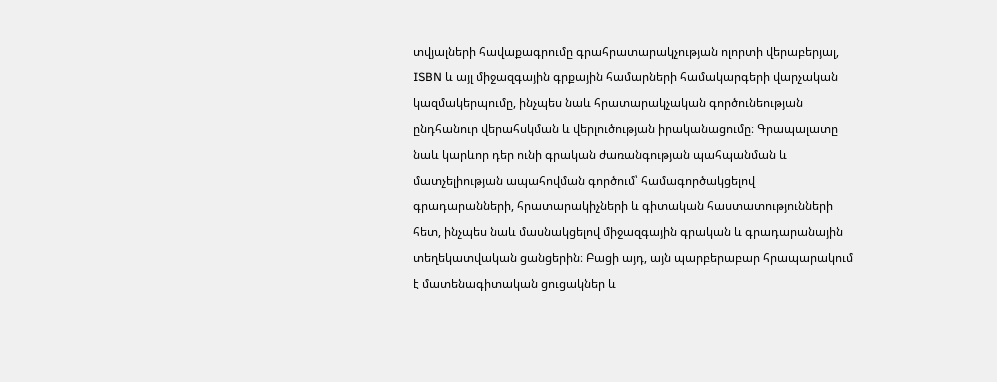տվյալների հավաքագրումը գրահրատարակչության ոլորտի վերաբերյալ, ISBN և այլ միջազգային գրքային համարների համակարգերի վարչական կազմակերպումը, ինչպես նաև հրատարակչական գործունեության ընդհանուր վերահսկման և վերլուծության իրականացումը։ Գրապալատը նաև կարևոր դեր ունի գրական ժառանգության պահպանման և մատչելիության ապահովման գործում՝ համագործակցելով գրադարանների, հրատարակիչների և գիտական հաստատությունների հետ, ինչպես նաև մասնակցելով միջազգային գրական և գրադարանային տեղեկատվական ցանցերին։ Բացի այդ, այն պարբերաբար հրապարակում է մատենագիտական ցուցակներ և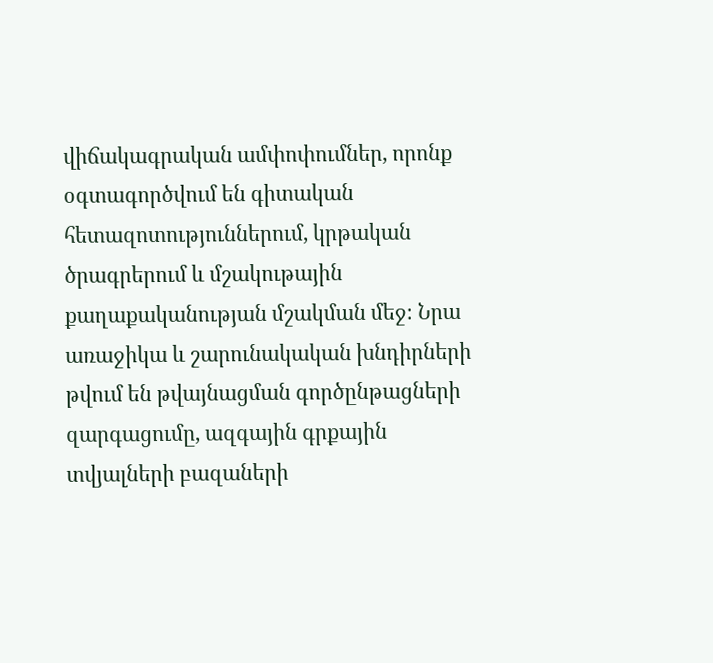վիճակագրական ամփոփումներ, որոնք օգտագործվում են գիտական հետազոտություններում, կրթական ծրագրերում և մշակութային քաղաքականության մշակման մեջ։ Նրա առաջիկա և շարունակական խնդիրների թվում են թվայնացման գործընթացների զարգացումը, ազգային գրքային տվյալների բազաների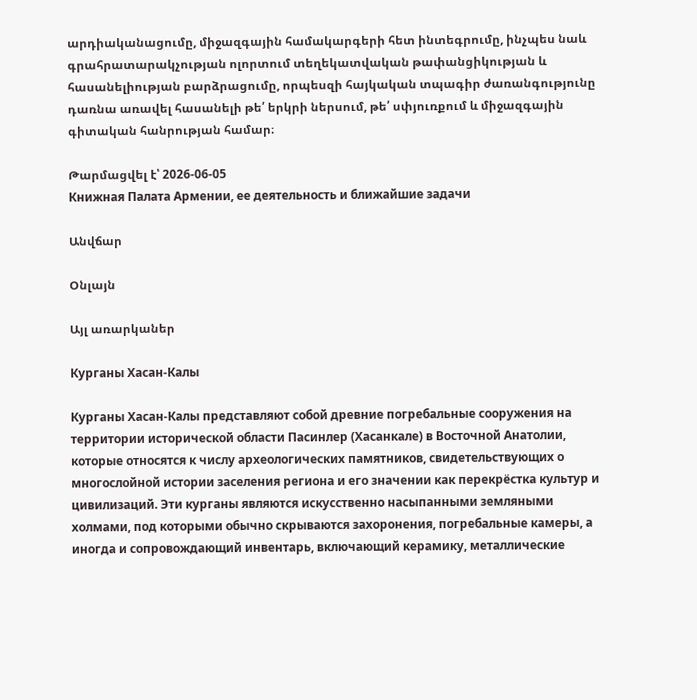արդիականացումը, միջազգային համակարգերի հետ ինտեգրումը, ինչպես նաև գրահրատարակչության ոլորտում տեղեկատվական թափանցիկության և հասանելիության բարձրացումը, որպեսզի հայկական տպագիր ժառանգությունը դառնա առավել հասանելի թե՛ երկրի ներսում, թե՛ սփյուռքում և միջազգային գիտական հանրության համար։

Թարմացվել է՝ 2026-06-05
Книжная Палата Армении, ее деятельность и ближайшие задачи

Անվճար

Օնլայն

Այլ առարկաներ

Курганы Хасан-Калы

Курганы Хасан-Калы представляют собой древние погребальные сооружения на территории исторической области Пасинлер (Хасанкале) в Восточной Анатолии, которые относятся к числу археологических памятников, свидетельствующих о многослойной истории заселения региона и его значении как перекрёстка культур и цивилизаций. Эти курганы являются искусственно насыпанными земляными холмами, под которыми обычно скрываются захоронения, погребальные камеры, а иногда и сопровождающий инвентарь, включающий керамику, металлические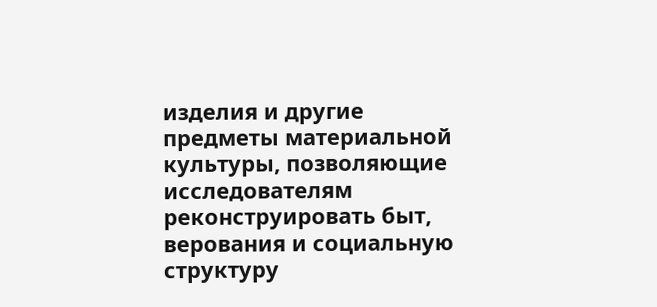изделия и другие предметы материальной культуры, позволяющие исследователям реконструировать быт, верования и социальную структуру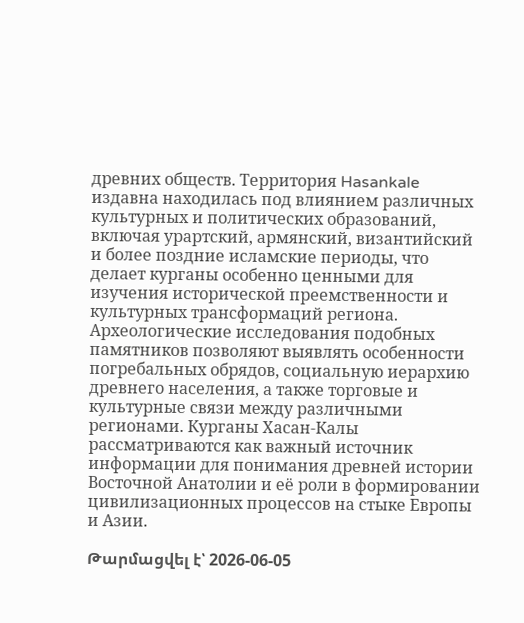древних обществ. Территория Hasankale издавна находилась под влиянием различных культурных и политических образований, включая урартский, армянский, византийский и более поздние исламские периоды, что делает курганы особенно ценными для изучения исторической преемственности и культурных трансформаций региона. Археологические исследования подобных памятников позволяют выявлять особенности погребальных обрядов, социальную иерархию древнего населения, а также торговые и культурные связи между различными регионами. Курганы Хасан-Калы рассматриваются как важный источник информации для понимания древней истории Восточной Анатолии и её роли в формировании цивилизационных процессов на стыке Европы и Азии.

Թարմացվել է՝ 2026-06-05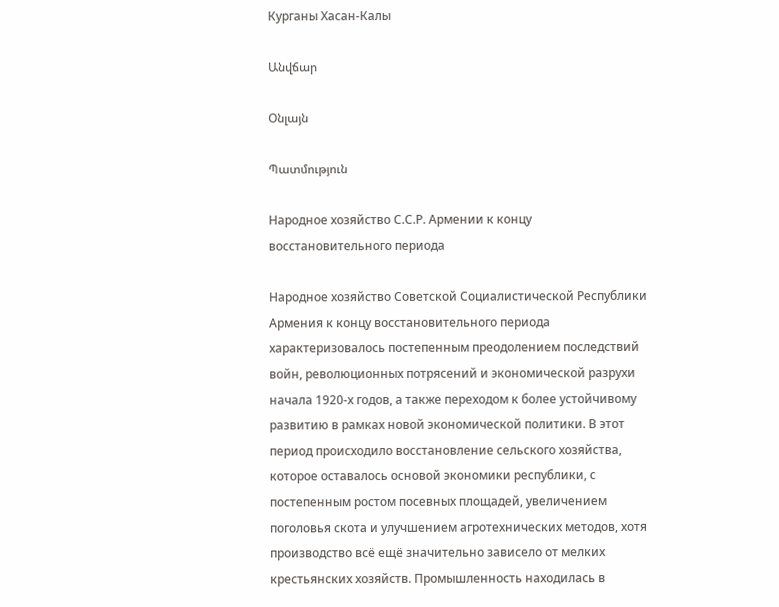Курганы Хасан-Калы

Անվճար

Օնլայն

Պատմություն

Народное хозяйство С.С.Р. Армении к концу восстановительного периода

Народное хозяйство Советской Социалистической Республики Армения к концу восстановительного периода характеризовалось постепенным преодолением последствий войн, революционных потрясений и экономической разрухи начала 1920-х годов, а также переходом к более устойчивому развитию в рамках новой экономической политики. В этот период происходило восстановление сельского хозяйства, которое оставалось основой экономики республики, с постепенным ростом посевных площадей, увеличением поголовья скота и улучшением агротехнических методов, хотя производство всё ещё значительно зависело от мелких крестьянских хозяйств. Промышленность находилась в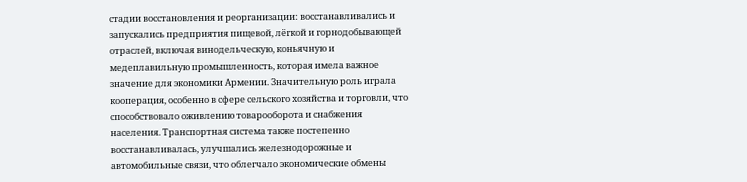стадии восстановления и реорганизации: восстанавливались и запускались предприятия пищевой, лёгкой и горнодобывающей отраслей, включая винодельческую, коньячную и медеплавильную промышленность, которая имела важное значение для экономики Армении. Значительную роль играла кооперация, особенно в сфере сельского хозяйства и торговли, что способствовало оживлению товарооборота и снабжения населения. Транспортная система также постепенно восстанавливалась, улучшались железнодорожные и автомобильные связи, что облегчало экономические обмены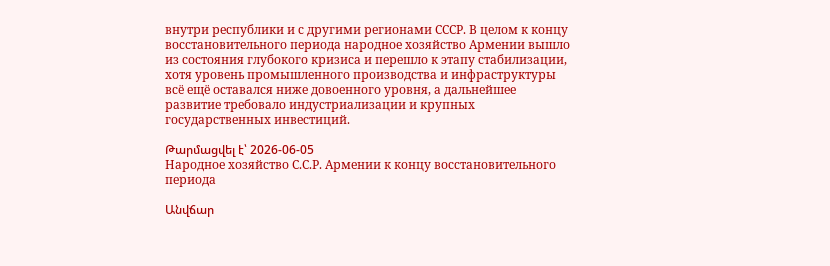внутри республики и с другими регионами СССР. В целом к концу восстановительного периода народное хозяйство Армении вышло из состояния глубокого кризиса и перешло к этапу стабилизации, хотя уровень промышленного производства и инфраструктуры всё ещё оставался ниже довоенного уровня, а дальнейшее развитие требовало индустриализации и крупных государственных инвестиций.

Թարմացվել է՝ 2026-06-05
Народное хозяйство С.С.Р. Армении к концу восстановительного периода

Անվճար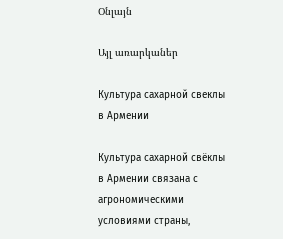Օնլայն

Այլ առարկաներ

Культура сахарной свеклы в Армении

Культура сахарной свёклы в Армении связана с агрономическими условиями страны,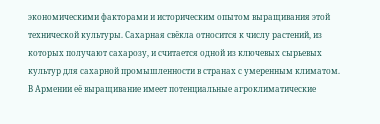экономическими факторами и историческим опытом выращивания этой технической культуры. Сахарная свёкла относится к числу растений, из которых получают сахарозу, и считается одной из ключевых сырьевых культур для сахарной промышленности в странах с умеренным климатом. В Армении её выращивание имеет потенциальные агроклиматические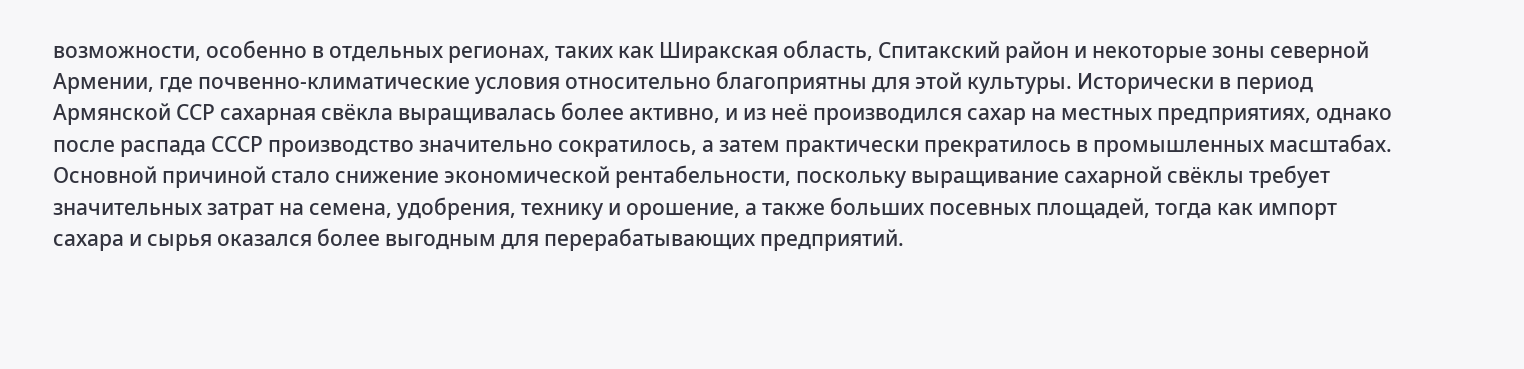возможности, особенно в отдельных регионах, таких как Ширакская область, Спитакский район и некоторые зоны северной Армении, где почвенно-климатические условия относительно благоприятны для этой культуры. Исторически в период Армянской ССР сахарная свёкла выращивалась более активно, и из неё производился сахар на местных предприятиях, однако после распада СССР производство значительно сократилось, а затем практически прекратилось в промышленных масштабах. Основной причиной стало снижение экономической рентабельности, поскольку выращивание сахарной свёклы требует значительных затрат на семена, удобрения, технику и орошение, а также больших посевных площадей, тогда как импорт сахара и сырья оказался более выгодным для перерабатывающих предприятий.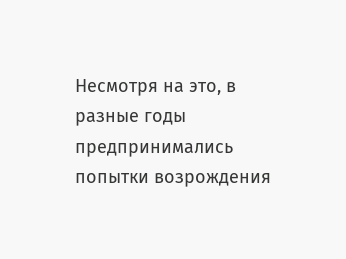Несмотря на это, в разные годы предпринимались попытки возрождения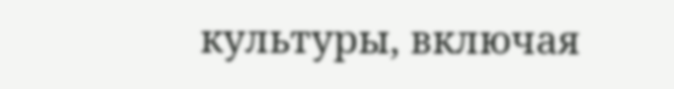культуры, включая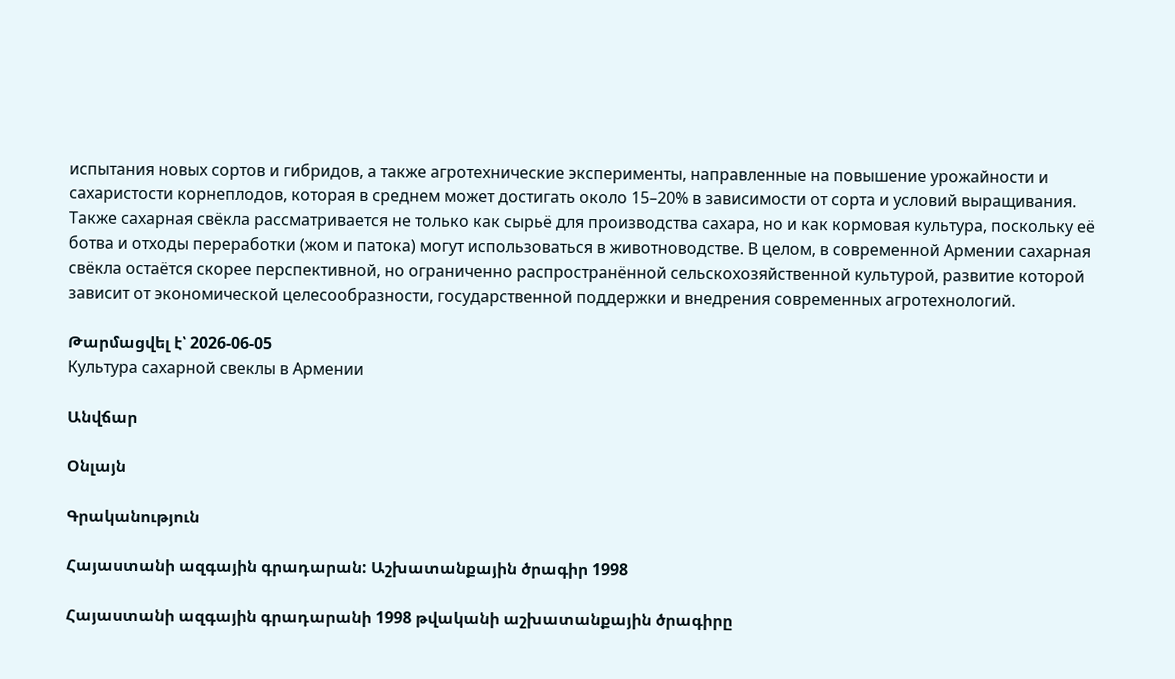испытания новых сортов и гибридов, а также агротехнические эксперименты, направленные на повышение урожайности и сахаристости корнеплодов, которая в среднем может достигать около 15–20% в зависимости от сорта и условий выращивания. Также сахарная свёкла рассматривается не только как сырьё для производства сахара, но и как кормовая культура, поскольку её ботва и отходы переработки (жом и патока) могут использоваться в животноводстве. В целом, в современной Армении сахарная свёкла остаётся скорее перспективной, но ограниченно распространённой сельскохозяйственной культурой, развитие которой зависит от экономической целесообразности, государственной поддержки и внедрения современных агротехнологий.

Թարմացվել է՝ 2026-06-05
Культура сахарной свеклы в Армении

Անվճար

Օնլայն

Գրականություն

Հայաստանի ազգային գրադարան: Աշխատանքային ծրագիր 1998

Հայաստանի ազգային գրադարանի 1998 թվականի աշխատանքային ծրագիրը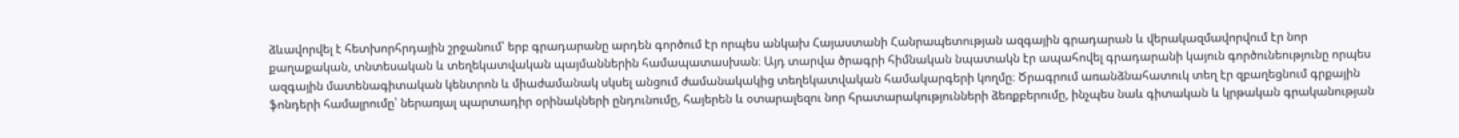ձևավորվել է հետխորհրդային շրջանում՝ երբ գրադարանը արդեն գործում էր որպես անկախ Հայաստանի Հանրապետության ազգային գրադարան և վերակազմավորվում էր նոր քաղաքական, տնտեսական և տեղեկատվական պայմաններին համապատասխան։ Այդ տարվա ծրագրի հիմնական նպատակն էր ապահովել գրադարանի կայուն գործունեությունը որպես ազգային մատենագիտական կենտրոն և միաժամանակ սկսել անցում ժամանակակից տեղեկատվական համակարգերի կողմը։ Ծրագրում առանձնահատուկ տեղ էր զբաղեցնում գրքային ֆոնդերի համալրումը՝ ներառյալ պարտադիր օրինակների ընդունումը, հայերեն և օտարալեզու նոր հրատարակությունների ձեռքբերումը, ինչպես նաև գիտական և կրթական գրականության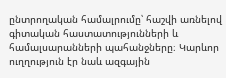ընտրողական համալրումը՝ հաշվի առնելով գիտական հաստատությունների և համալսարանների պահանջները։ Կարևոր ուղղություն էր նաև ազգային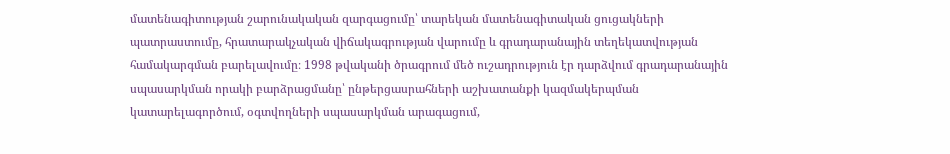մատենագիտության շարունակական զարգացումը՝ տարեկան մատենագիտական ցուցակների պատրաստումը, հրատարակչական վիճակագրության վարումը և գրադարանային տեղեկատվության համակարգման բարելավումը։ 1998 թվականի ծրագրում մեծ ուշադրություն էր դարձվում գրադարանային սպասարկման որակի բարձրացմանը՝ ընթերցասրահների աշխատանքի կազմակերպման կատարելագործում, օգտվողների սպասարկման արագացում,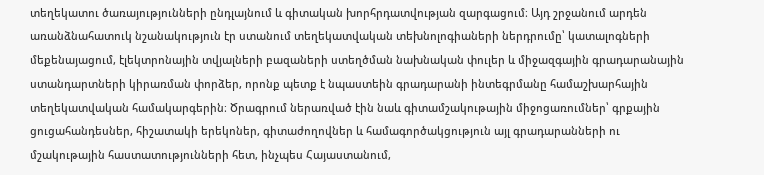տեղեկատու ծառայությունների ընդլայնում և գիտական խորհրդատվության զարգացում։ Այդ շրջանում արդեն առանձնահատուկ նշանակություն էր ստանում տեղեկատվական տեխնոլոգիաների ներդրումը՝ կատալոգների մեքենայացում, էլեկտրոնային տվյալների բազաների ստեղծման նախնական փուլեր և միջազգային գրադարանային ստանդարտների կիրառման փորձեր, որոնք պետք է նպաստեին գրադարանի ինտեգրմանը համաշխարհային տեղեկատվական համակարգերին։ Ծրագրում ներառված էին նաև գիտամշակութային միջոցառումներ՝ գրքային ցուցահանդեսներ, հիշատակի երեկոներ, գիտաժողովներ և համագործակցություն այլ գրադարանների ու մշակութային հաստատությունների հետ, ինչպես Հայաստանում,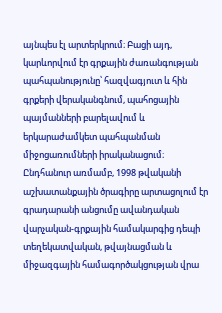այնպես էլ արտերկրում։ Բացի այդ, կարևորվում էր գրքային ժառանգության պահպանությունը՝ հազվագյուտ և հին գրքերի վերականգնում, պահոցային պայմանների բարելավում և երկարաժամկետ պահպանման միջոցառումների իրականացում։ Ընդհանուր առմամբ, 1998 թվականի աշխատանքային ծրագիրը արտացոլում էր գրադարանի անցումը ավանդական վարչական-գրքային համակարգից դեպի տեղեկատվական, թվայնացման և միջազգային համագործակցության վրա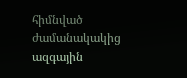հիմնված ժամանակակից ազգային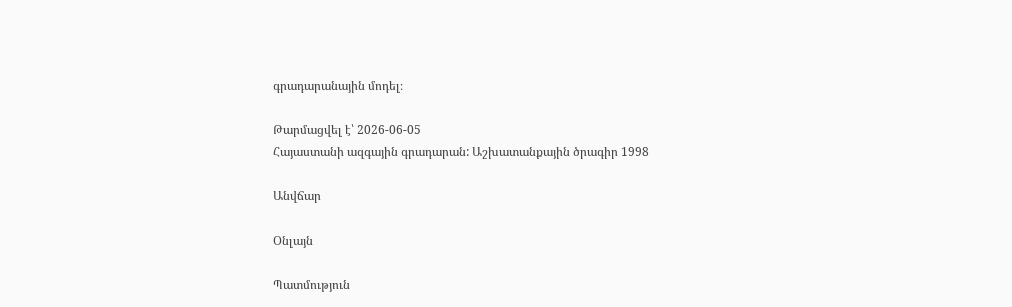գրադարանային մոդել։

Թարմացվել է՝ 2026-06-05
Հայաստանի ազգային գրադարան: Աշխատանքային ծրագիր 1998

Անվճար

Օնլայն

Պատմություն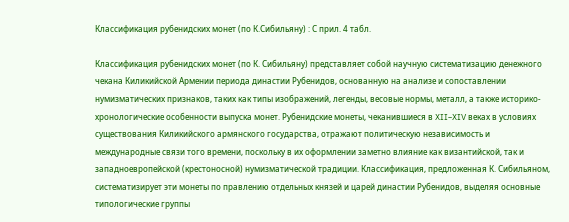Классификация рубенидских монет (по К.Сибильяну) : С прил. 4 табл.

Классификация рубенидских монет (по К. Сибильяну) представляет собой научную систематизацию денежного чекана Киликийской Армении периода династии Рубенидов, основанную на анализе и сопоставлении нумизматических признаков, таких как типы изображений, легенды, весовые нормы, металл, а также историко-хронологические особенности выпуска монет. Рубенидские монеты, чеканившиеся в XII–XIV веках в условиях существования Киликийского армянского государства, отражают политическую независимость и международные связи того времени, поскольку в их оформлении заметно влияние как византийской, так и западноевропейской (крестоносной) нумизматической традиции. Классификация, предложенная К. Сибильяном, систематизирует эти монеты по правлению отдельных князей и царей династии Рубенидов, выделяя основные типологические группы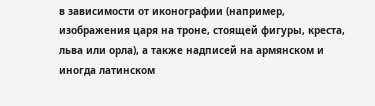в зависимости от иконографии (например, изображения царя на троне, стоящей фигуры, креста, льва или орла), а также надписей на армянском и иногда латинском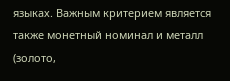языках. Важным критерием является также монетный номинал и металл (золото,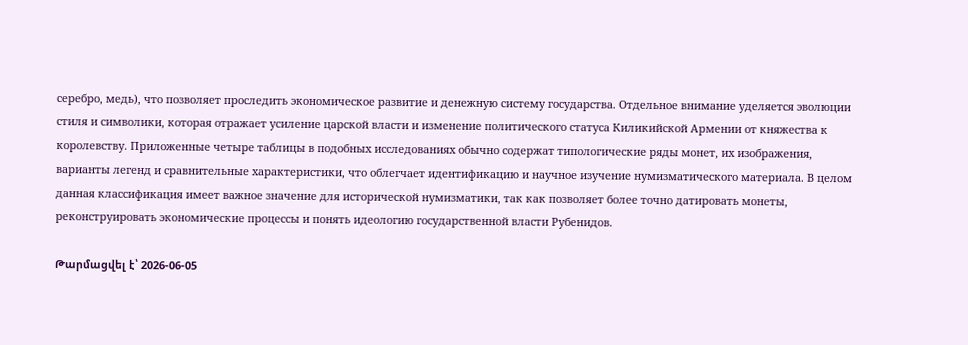серебро, медь), что позволяет проследить экономическое развитие и денежную систему государства. Отдельное внимание уделяется эволюции стиля и символики, которая отражает усиление царской власти и изменение политического статуса Киликийской Армении от княжества к королевству. Приложенные четыре таблицы в подобных исследованиях обычно содержат типологические ряды монет, их изображения, варианты легенд и сравнительные характеристики, что облегчает идентификацию и научное изучение нумизматического материала. В целом данная классификация имеет важное значение для исторической нумизматики, так как позволяет более точно датировать монеты, реконструировать экономические процессы и понять идеологию государственной власти Рубенидов.

Թարմացվել է՝ 2026-06-05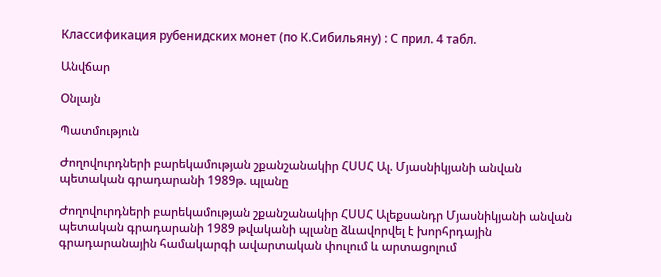Классификация рубенидских монет (по К.Сибильяну) : С прил. 4 табл.

Անվճար

Օնլայն

Պատմություն

Ժողովուրդների բարեկամության շքանշանակիր ՀՍՍՀ Ալ. Մյասնիկյանի անվան պետական գրադարանի 1989թ. պլանը

Ժողովուրդների բարեկամության շքանշանակիր ՀՍՍՀ Ալեքսանդր Մյասնիկյանի անվան պետական գրադարանի 1989 թվականի պլանը ձևավորվել է խորհրդային գրադարանային համակարգի ավարտական փուլում և արտացոլում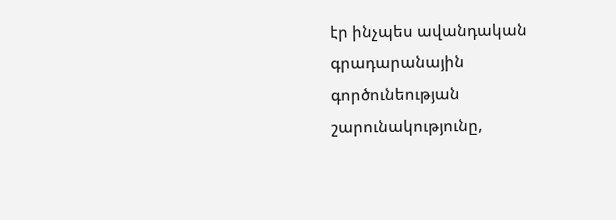էր ինչպես ավանդական գրադարանային գործունեության շարունակությունը,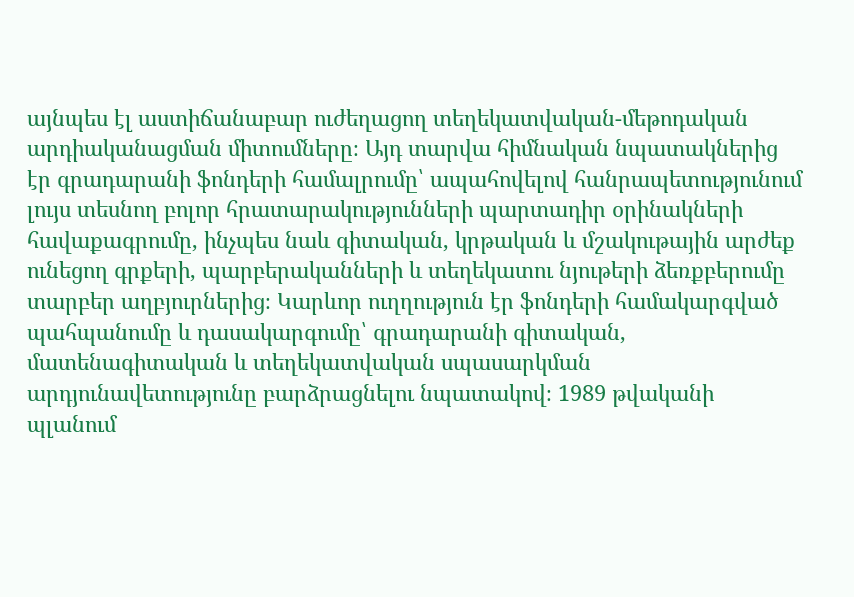այնպես էլ աստիճանաբար ուժեղացող տեղեկատվական-մեթոդական արդիականացման միտումները։ Այդ տարվա հիմնական նպատակներից էր գրադարանի ֆոնդերի համալրումը՝ ապահովելով հանրապետությունում լույս տեսնող բոլոր հրատարակությունների պարտադիր օրինակների հավաքագրումը, ինչպես նաև գիտական, կրթական և մշակութային արժեք ունեցող գրքերի, պարբերականների և տեղեկատու նյութերի ձեռքբերումը տարբեր աղբյուրներից։ Կարևոր ուղղություն էր ֆոնդերի համակարգված պահպանումը և դասակարգումը՝ գրադարանի գիտական, մատենագիտական և տեղեկատվական սպասարկման արդյունավետությունը բարձրացնելու նպատակով։ 1989 թվականի պլանում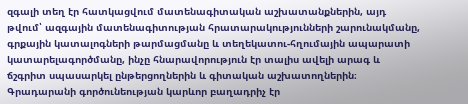զգալի տեղ էր հատկացվում մատենագիտական աշխատանքներին, այդ թվում՝ ազգային մատենագիտության հրատարակությունների շարունակմանը, գրքային կատալոգների թարմացմանը և տեղեկատու-հղումային ապարատի կատարելագործմանը, ինչը հնարավորություն էր տալիս ավելի արագ և ճշգրիտ սպասարկել ընթերցողներին և գիտական աշխատողներին։ Գրադարանի գործունեության կարևոր բաղադրիչ էր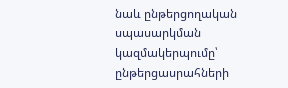նաև ընթերցողական սպասարկման կազմակերպումը՝ ընթերցասրահների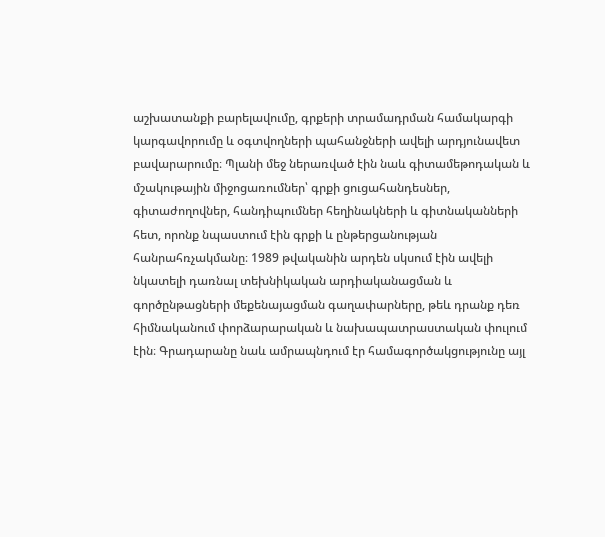աշխատանքի բարելավումը, գրքերի տրամադրման համակարգի կարգավորումը և օգտվողների պահանջների ավելի արդյունավետ բավարարումը։ Պլանի մեջ ներառված էին նաև գիտամեթոդական և մշակութային միջոցառումներ՝ գրքի ցուցահանդեսներ, գիտաժողովներ, հանդիպումներ հեղինակների և գիտնականների հետ, որոնք նպաստում էին գրքի և ընթերցանության հանրահռչակմանը։ 1989 թվականին արդեն սկսում էին ավելի նկատելի դառնալ տեխնիկական արդիականացման և գործընթացների մեքենայացման գաղափարները, թեև դրանք դեռ հիմնականում փորձարարական և նախապատրաստական փուլում էին։ Գրադարանը նաև ամրապնդում էր համագործակցությունը այլ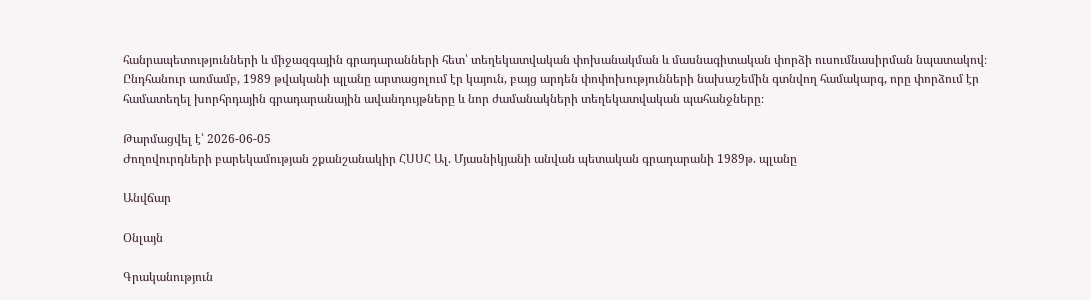հանրապետությունների և միջազգային գրադարանների հետ՝ տեղեկատվական փոխանակման և մասնագիտական փորձի ուսումնասիրման նպատակով։ Ընդհանուր առմամբ, 1989 թվականի պլանը արտացոլում էր կայուն, բայց արդեն փոփոխությունների նախաշեմին գտնվող համակարգ, որը փորձում էր համատեղել խորհրդային գրադարանային ավանդույթները և նոր ժամանակների տեղեկատվական պահանջները։

Թարմացվել է՝ 2026-06-05
Ժողովուրդների բարեկամության շքանշանակիր ՀՍՍՀ Ալ. Մյասնիկյանի անվան պետական գրադարանի 1989թ. պլանը

Անվճար

Օնլայն

Գրականություն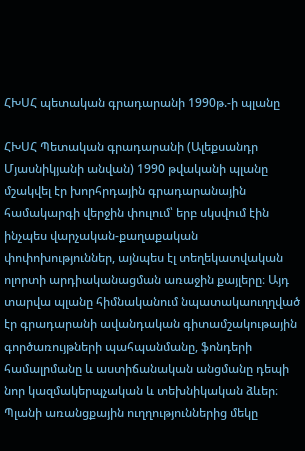ՀԽՍՀ պետական գրադարանի 1990թ.-ի պլանը

ՀԽՍՀ Պետական գրադարանի (Ալեքսանդր Մյասնիկյանի անվան) 1990 թվականի պլանը մշակվել էր խորհրդային գրադարանային համակարգի վերջին փուլում՝ երբ սկսվում էին ինչպես վարչական-քաղաքական փոփոխություններ, այնպես էլ տեղեկատվական ոլորտի արդիականացման առաջին քայլերը։ Այդ տարվա պլանը հիմնականում նպատակաուղղված էր գրադարանի ավանդական գիտամշակութային գործառույթների պահպանմանը, ֆոնդերի համալրմանը և աստիճանական անցմանը դեպի նոր կազմակերպչական և տեխնիկական ձևեր։ Պլանի առանցքային ուղղություններից մեկը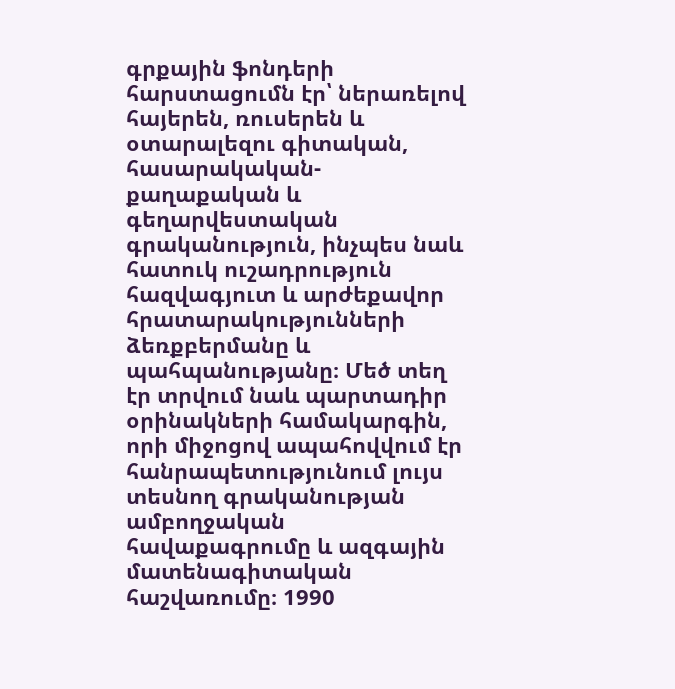գրքային ֆոնդերի հարստացումն էր՝ ներառելով հայերեն, ռուսերեն և օտարալեզու գիտական, հասարակական-քաղաքական և գեղարվեստական գրականություն, ինչպես նաև հատուկ ուշադրություն հազվագյուտ և արժեքավոր հրատարակությունների ձեռքբերմանը և պահպանությանը։ Մեծ տեղ էր տրվում նաև պարտադիր օրինակների համակարգին, որի միջոցով ապահովվում էր հանրապետությունում լույս տեսնող գրականության ամբողջական հավաքագրումը և ազգային մատենագիտական հաշվառումը։ 1990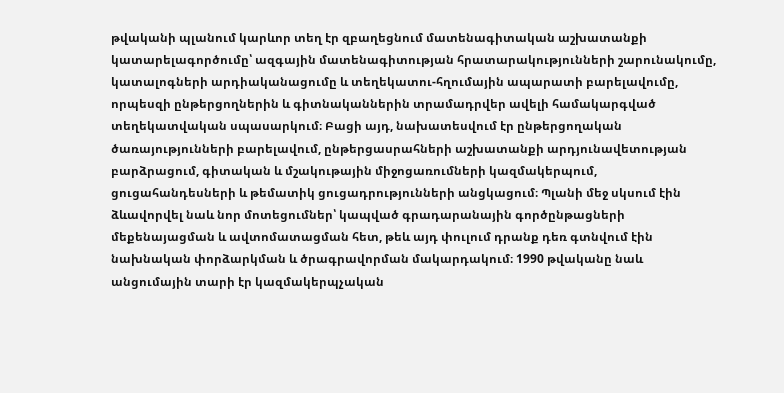թվականի պլանում կարևոր տեղ էր զբաղեցնում մատենագիտական աշխատանքի կատարելագործումը՝ ազգային մատենագիտության հրատարակությունների շարունակումը, կատալոգների արդիականացումը և տեղեկատու-հղումային ապարատի բարելավումը, որպեսզի ընթերցողներին և գիտնականներին տրամադրվեր ավելի համակարգված տեղեկատվական սպասարկում։ Բացի այդ, նախատեսվում էր ընթերցողական ծառայությունների բարելավում, ընթերցասրահների աշխատանքի արդյունավետության բարձրացում, գիտական և մշակութային միջոցառումների կազմակերպում, ցուցահանդեսների և թեմատիկ ցուցադրությունների անցկացում։ Պլանի մեջ սկսում էին ձևավորվել նաև նոր մոտեցումներ՝ կապված գրադարանային գործընթացների մեքենայացման և ավտոմատացման հետ, թեև այդ փուլում դրանք դեռ գտնվում էին նախնական փորձարկման և ծրագրավորման մակարդակում։ 1990 թվականը նաև անցումային տարի էր կազմակերպչական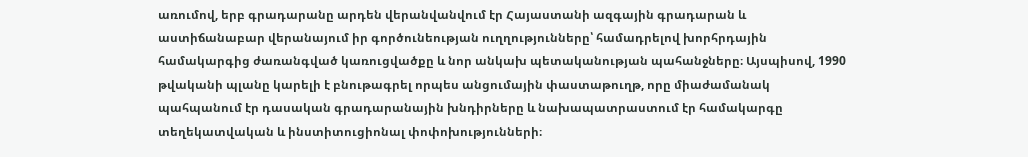առումով, երբ գրադարանը արդեն վերանվանվում էր Հայաստանի ազգային գրադարան և աստիճանաբար վերանայում իր գործունեության ուղղությունները՝ համադրելով խորհրդային համակարգից ժառանգված կառուցվածքը և նոր անկախ պետականության պահանջները։ Այսպիսով, 1990 թվականի պլանը կարելի է բնութագրել որպես անցումային փաստաթուղթ, որը միաժամանակ պահպանում էր դասական գրադարանային խնդիրները և նախապատրաստում էր համակարգը տեղեկատվական և ինստիտուցիոնալ փոփոխությունների։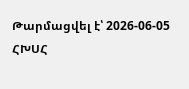Թարմացվել է՝ 2026-06-05
ՀԽՍՀ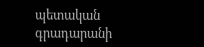պետական գրադարանի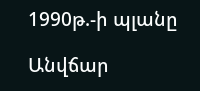1990թ.-ի պլանը

Անվճար